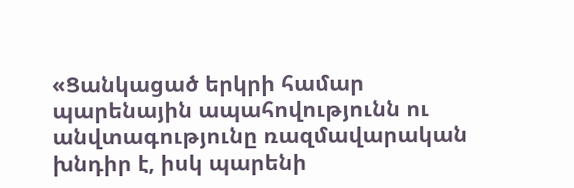«Ցանկացած երկրի համար պարենային ապահովությունն ու անվտագությունը ռազմավարական խնդիր է, իսկ պարենի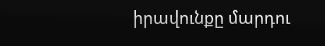իրավունքը մարդու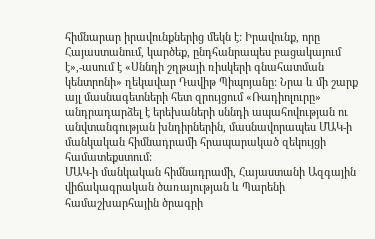հիմնարար իրավունքներից մեկն է: Իրավունք, որը Հայաստանում, կարծեք, ընդհանրապես բացակայում է»,-ասում է «Սննդի շղթայի ռիսկերի գնահատման կենտրոնի» ղեկավար Դավիթ Պիպոյանը: Նրա և մի շարք այլ մասնագետների հետ զրույցում «Ռադիոլուրը» անդրադարձել է երեխաների սննդի ապահովության ու անվտանգության խնդիրներին, մասնավորապես ՄԱԿ-ի մանկական հիմնադրամի հրապարակած զեկույցի համատեքստում:
ՄԱԿ-ի մանկական հիմնադրամի, Հայաստանի Ազգային վիճակագրական ծառայության և Պարենի համաշխարհային ծրագրի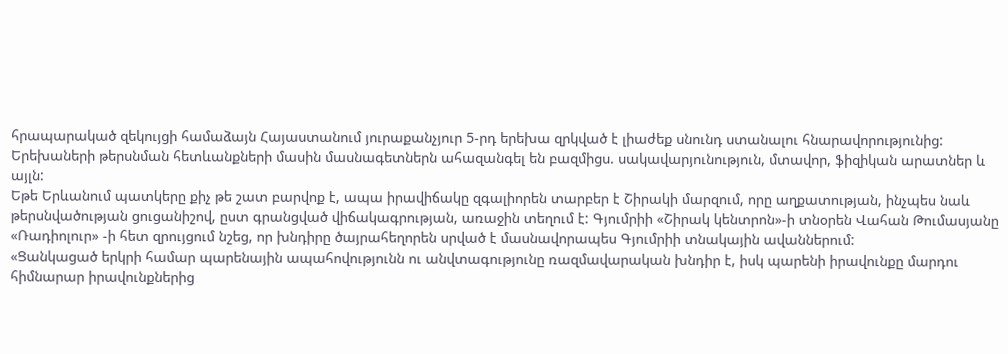հրապարակած զեկույցի համաձայն Հայաստանում յուրաքանչյուր 5-րդ երեխա զրկված է լիաժեք սնունդ ստանալու հնարավորությունից: Երեխաների թերսնման հետևանքների մասին մասնագետներն ահազանգել են բազմիցս. սակավարյունություն, մտավոր, ֆիզիկան արատներ և այլն:
Եթե Երևանում պատկերը քիչ թե շատ բարվոք է, ապա իրավիճակը զգալիորեն տարբեր է Շիրակի մարզում, որը աղքատության, ինչպես նաև թերսնվածության ցուցանիշով, ըստ գրանցված վիճակագրության, առաջին տեղում է: Գյումրիի «Շիրակ կենտրոն»-ի տնօրեն Վահան Թումասյանը «Ռադիոլուր» -ի հետ զրույցում նշեց, որ խնդիրը ծայրահեղորեն սրված է մասնավորապես Գյումրիի տնակային ավաններում:
«Ցանկացած երկրի համար պարենային ապահովությունն ու անվտագությունը ռազմավարական խնդիր է, իսկ պարենի իրավունքը մարդու հիմնարար իրավունքներից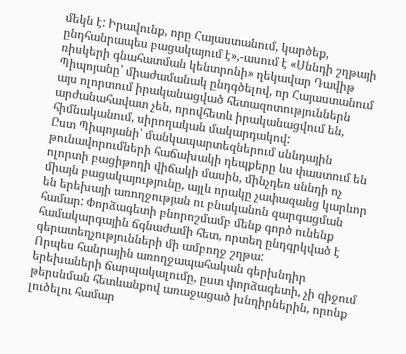մեկն է: Իրավունք, որը Հայաստանում, կարծեք, ընդհանրապես բացակայում է»,-ասում է «Սննդի շղթայի ռիսկերի գնահատման կենտրոնի» ղեկավար Դավիթ Պիպոյանը՝ միաժամանակ ընդգծելով, որ Հայաստանում այս ոլորտում իրականացված հետազոտություններն արժանահավատ չեն, որովհետև իրականացվում են, հիմնականում, սիրողական մակարդակով:
Ըստ Պիպոյանի՝ մանկապարտեզներում սննդային թունավորումների հաճախակի դեպքերը ևս փաստում են ոլորտի բացիթողի վիճակի մասին, մինչդեռ սննդի ոչ միայն բացակայությունը, այլև որակը չափազանց կարևոր են երեխայի առողջության ու բնականոն զարգացման համար: Փորձագետի բնորոշմամբ մենք գործ ունենք համակարգային ճգնաժամի հետ, որտեղ ընդգրկված է գերատեղչությունների մի ամբողջ շղթա:
Որպես հանրային առողջապահական գերխնդիր երեխաների ճարպակալումը, ըստ փորձագետի, չի զիջում թերսնման հետևանքով առաջացած խնդիրներին, որոնք լուծելու համար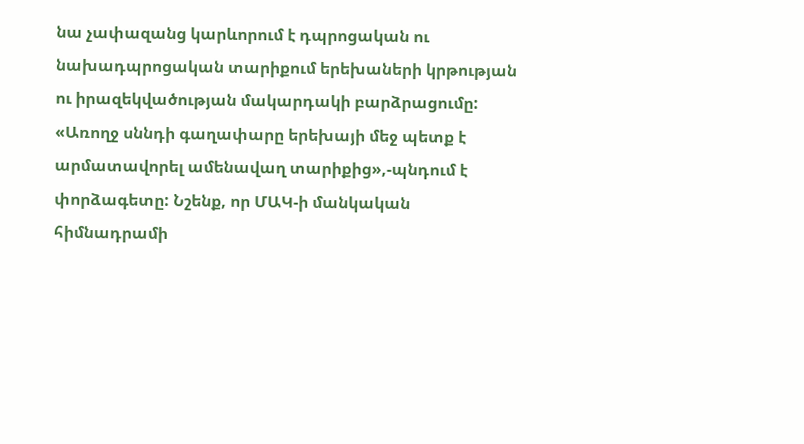նա չափազանց կարևորում է դպրոցական ու նախադպրոցական տարիքում երեխաների կրթության ու իրազեկվածության մակարդակի բարձրացումը: «Առողջ սննդի գաղափարը երեխայի մեջ պետք է արմատավորել ամենավաղ տարիքից»,-պնդում է փորձագետը: Նշենք, որ ՄԱԿ-ի մանկական հիմնադրամի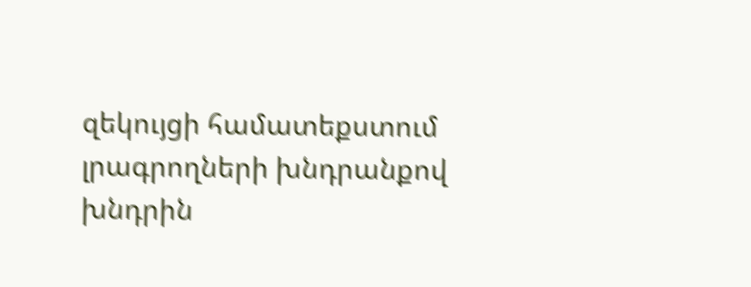զեկույցի համատեքստում լրագրողների խնդրանքով խնդրին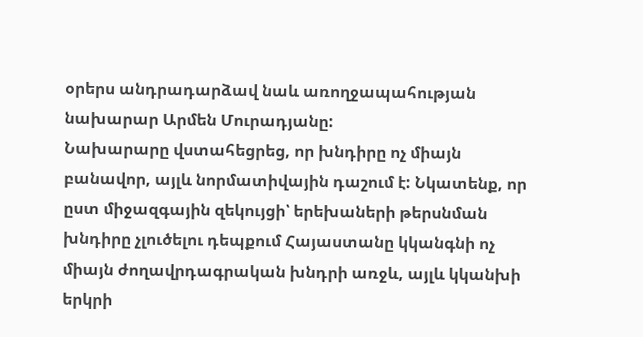օրերս անդրադարձավ նաև առողջապահության նախարար Արմեն Մուրադյանը:
Նախարարը վստահեցրեց, որ խնդիրը ոչ միայն բանավոր, այլև նորմատիվային դաշում է: Նկատենք, որ ըստ միջազգային զեկույցի՝ երեխաների թերսնման խնդիրը չլուծելու դեպքում Հայաստանը կկանգնի ոչ միայն ժողավրդագրական խնդրի առջև, այլև կկանխի երկրի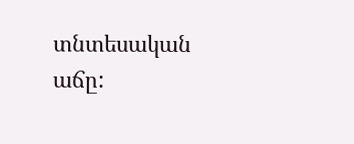տնտեսական աճը: